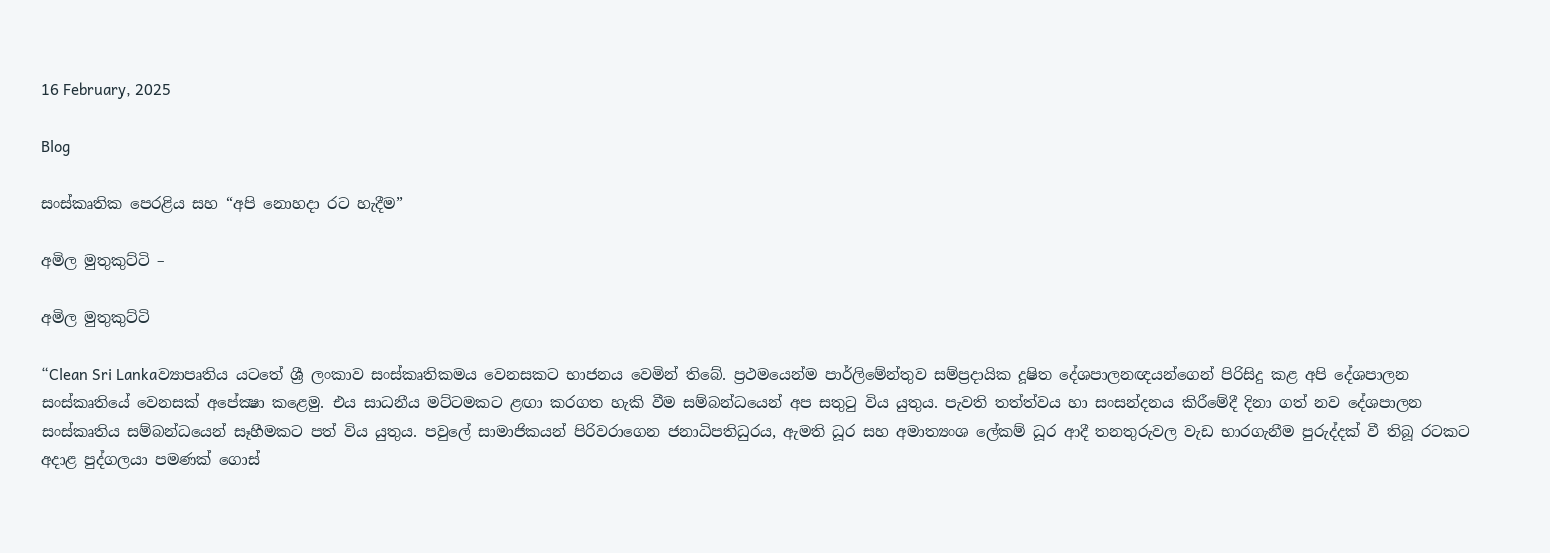16 February, 2025

Blog

සංස්කෘතික පෙරළිය සහ “අපි නොහදා රට හැදීම”

අමිල මුතුකුට්ටි –

අමිල මුතුකුට්ටි

“Clean Sri Lankaව්‍යාපෘතිය යටතේ ශ්‍රී ලංකාව සංස්කෘතිකමය වෙනසකට භාජනය වෙමින් තිබේ. ප්‍රථමයෙන්ම පාර්ලිමේන්තුව සම්ප්‍රදායික දූෂිත දේශපාලනඥයන්ගෙන් පිරිසිදු කළ අපි දේශපාලන සංස්කෘතියේ වෙනසක් අපේක්‍ෂා කළෙමු. එය සාධනීය මට්ටමකට ළඟා කරගත හැකි වීම සම්බන්ධයෙන් අප සතුටු විය යුතුය. පැවති තත්ත්වය හා සංසන්දනය කිරීමේදී දිනා ගත් නව දේශපාලන සංස්කෘතිය සම්බන්ධයෙන් සෑහීමකට පත් විය යුතුය. පවුලේ සාමාජිකයන් පිරිවරාගෙන ජනාධිපතිධුරය, ඇමති ධූර සහ අමාත්‍යංශ ලේකම් ධූර ආදී තනතුරුවල වැඩ භාරගැනීම පුරුද්දක් වී තිබූ රටකට අදාළ පුද්ගලයා පමණක් ගොස්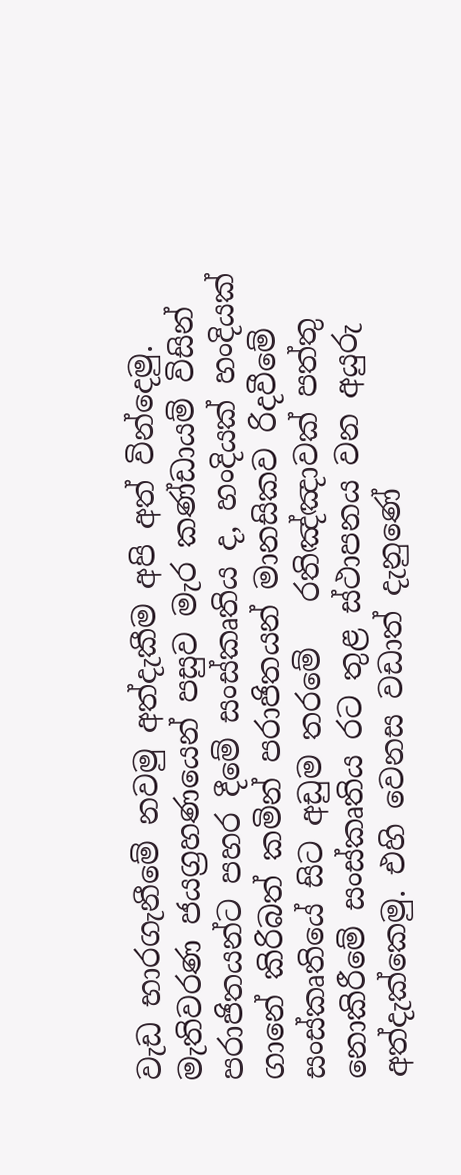වැඩ භාරගැනීමේ නවමු අත්දැකීම අපි අත් වින්දෙමු. මැතිවරණ ජයග්‍රහණයෙන් පසුව මැර කණ්ඩායම් විසින් පරාජිතයන්ට පහර දීමේ සංස්කෘතිය ද, හංදියක් හංදියක් ගානේ කිරිබත් කමින් පරාජිතයන් මානසිකව රිදවීමේ සංස්කෘතියේ සිට අඩුම තරමේ   රතිඤ්ඤාවක් පත්තු නොකිරීමේ සංස්කෘතිය රට තුළ ස්ථාපනය වන අයුරු අත්දැක්කෙමු. එහි වෙනස වඩාත් දැනුණේ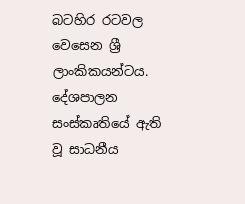බටහිර රටවල වෙසෙන ශ්‍රී ලාංකිකයන්ටය. දේශපාලන සංස්කෘතියේ ඇති වූ සාධනීය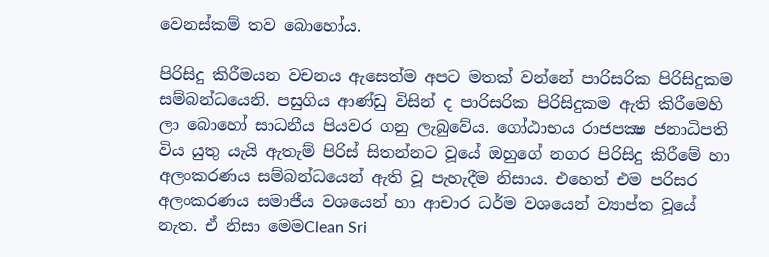වෙනස්කම් තව බොහෝය.

පිරිසිදු කිරීමයන වචනය ඇසෙත්ම අපට මතක් වන්නේ පාරිසරික පිරිසිදුකම සම්බන්ධයෙනි. පසුගිය ආණ්ඩු විසින් ද පාරිසරික පිරිසිදුකම ඇති කිරීමෙහි ලා බොහෝ සාධනීය පියවර ගනු ලැබුවේය. ගෝඨාභය රාජපක්‍ෂ ජනාධිපති විය යුතු යැයි ඇතැම් පිරිස් සිතන්නට වූයේ ඔහුගේ නගර පිරිසිදු කිරීමේ හා අලංකරණය සම්බන්ධයෙන් ඇති වූ පැහැදීම නිසාය. එහෙත් එම පරිසර අලංකරණය සමාජීය වශයෙන් හා ආචාර ධර්ම වශයෙන් ව්‍යාප්ත වූයේ නැත. ඒ නිසා මෙමClean Sri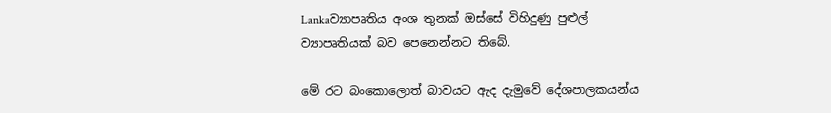Lankaව්‍යාපෘතිය අංශ තුනක් ඔස්සේ විහිදුණු පුළුල් ව්‍යාපෘතියක් බව පෙනෙන්නට තිබේ.

මේ රට බංකොලොත් බාවයට ඇද දැමුවේ දේශපාලකයන්ය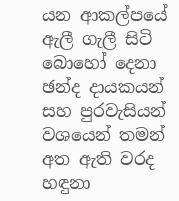යන ආකල්පයේ ඇලී ගැලී සිටි බොහෝ දෙනා ඡන්ද දායකයන් සහ පුරවැසියන් වශයෙන් තමන් අත ඇති වරද හඳුනා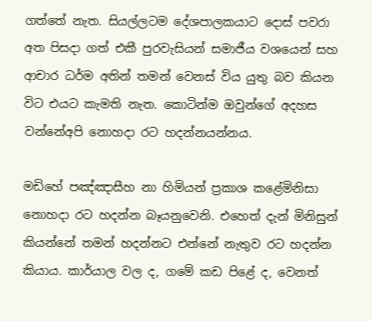ගත්තේ නැත. සියල්ලටම දේශපාලකයාට දොස් පවරා අත පිසදා ගත් එකී පුරවැසියන් සමාජීය වශයෙන් සහ ආචාර ධර්ම අතින් තමන් වෙනස් විය යුතු බව කියන විට එයට කැමති නැත. කොටින්ම ඔවුන්ගේ අදහස වන්නේඅපි නොහදා රට හදන්නයන්නය.

මඩිහේ පඤ්ඤාසීහ නා හිමියන් ප්‍රකාශ කළේමිනිසා නොහදා රට හදන්න බෑයනුවෙනි. එහෙත් දැන් මිනිසුන් කියන්නේ තමන් හදන්නට එන්නේ නැතුව රට හදන්න කියාය. කාර්යාල වල ද, ගමේ කඩ පිළේ ද, වෙනත්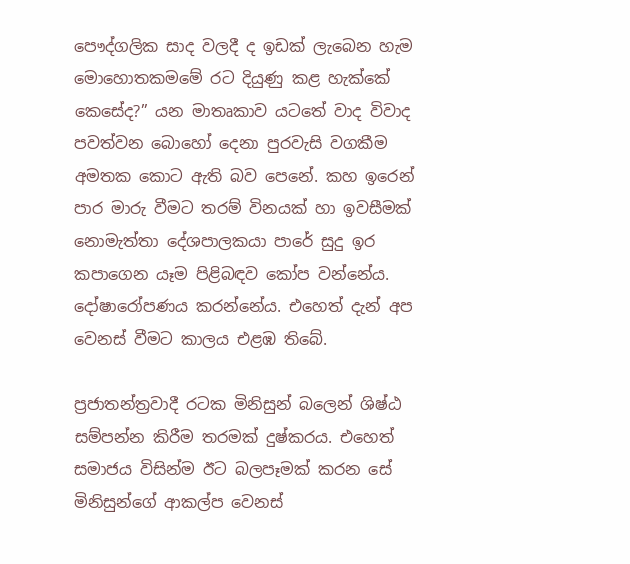පෞද්ගලික සාද වලදී ද ඉඩක් ලැබෙන හැම මොහොතකමමේ රට දියුණු කළ හැක්කේ කෙසේද?” යන මාතෘකාව යටතේ වාද විවාද පවත්වන බොහෝ දෙනා පුරවැසි වගකීම අමතක කොට ඇති බව පෙනේ. කහ ඉරෙන් පාර මාරු වීමට තරම් විනයක් හා ඉවසීමක් නොමැත්තා දේශපාලකයා පාරේ සුදු ඉර කපාගෙන යෑම පිළිබඳව කෝප වන්නේය. දෝෂාරෝපණය කරන්නේය. එහෙත් දැන් අප වෙනස් වීමට කාලය එළඹ තිබේ.

ප්‍රජාතන්ත්‍රවාදී රටක මිනිසුන් බලෙන් ශිෂ්ඨ සම්පන්න කිරීම තරමක් දුෂ්කරය. එහෙත් සමාජය විසින්ම ඊට බලපෑමක් කරන සේ මිනිසුන්ගේ ආකල්ප වෙනස්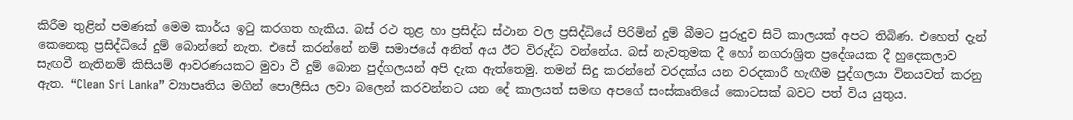කිරීම තුළින් පමණක් මෙම කාර්ය ඉටු කරගත හැකිය. බස් රථ තුළ හා ප්‍රසිද්ධ ස්ථාන වල ප්‍රසිද්ධියේ පිරිමින් දුම් බීමට පුරුදුව සිටි කාලයක් අපට තිබිණ. එහෙත් දැන් කෙනෙකු ප්‍රසිද්ධියේ දුම් බොන්නේ නැත. එසේ කරන්නේ නම් සමාජයේ අනිත් අය ඊට විරුද්ධ වන්නේය. බස් නැවතුමක දී හෝ නගරාශ්‍රිත ප්‍රදේශයක දී හුදෙකලාව සැඟවී නැතිනම් කිසියම් ආවරණයකට මුවා වී දුම් බොන පුද්ගලයන් අපි දැක ඇත්තෙමු. තමන් සිදු කරන්නේ වරදක්ය යන වරදකාරී හැඟීම පුද්ගලයා විනයවත් කරනු ඇත. “Clean Sri Lanka” ව්‍යාපෘතිය මගින් පොලීසිය ලවා බලෙන් කරවන්නට යන දේ කාලයත් සමඟ අපගේ සංස්කෘතියේ කොටසක් බවට පත් විය යුතුය.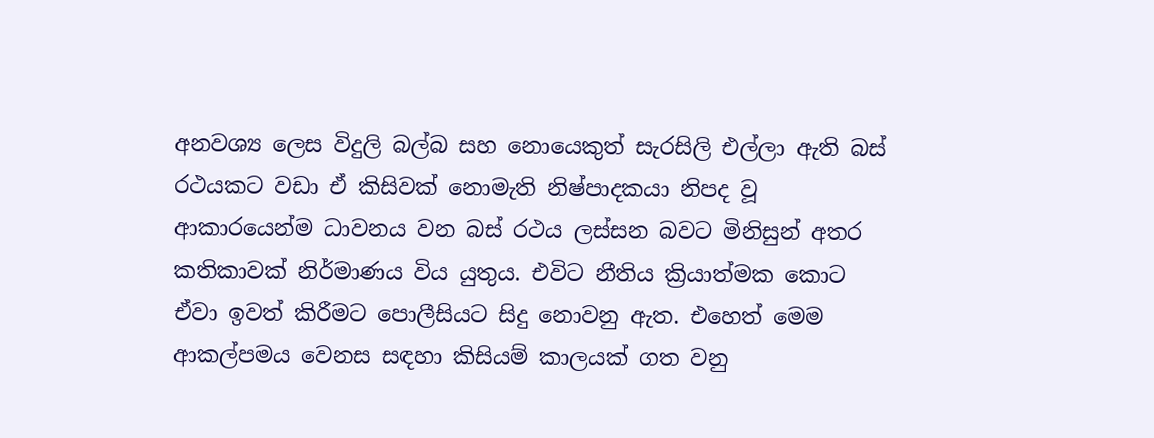අනවශ්‍ය ලෙස විදුලි බල්බ සහ නොයෙකුත් සැරසිලි එල්ලා ඇති බස් රථයකට වඩා ඒ කිසිවක් නොමැති නිෂ්පාදකයා නිපද වූ ආකාරයෙන්ම ධාවනය වන බස් රථය ලස්සන බවට මිනිසුන් අතර කතිකාවක් නිර්මාණය විය යුතුය. එවිට නීතිය ක්‍රියාත්මක කොට ඒවා ඉවත් කිරීමට පොලීසියට සිදු නොවනු ඇත. එහෙත් මෙම ආකල්පමය වෙනස සඳහා කිසියම් කාලයක් ගත වනු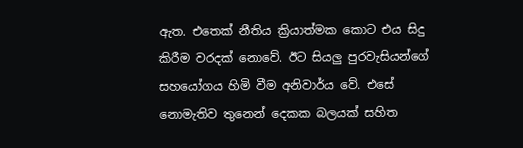ඇත. එතෙක් නීතිය ක්‍රියාත්මක කොට එය සිදු කිරීම වරදක් නොවේ. ඊට සියලු පුරවැසියන්ගේ සහයෝගය හිමි වීම අනිවාර්ය වේ. එසේ නොමැතිව තුනෙන් දෙකක බලයක් සහිත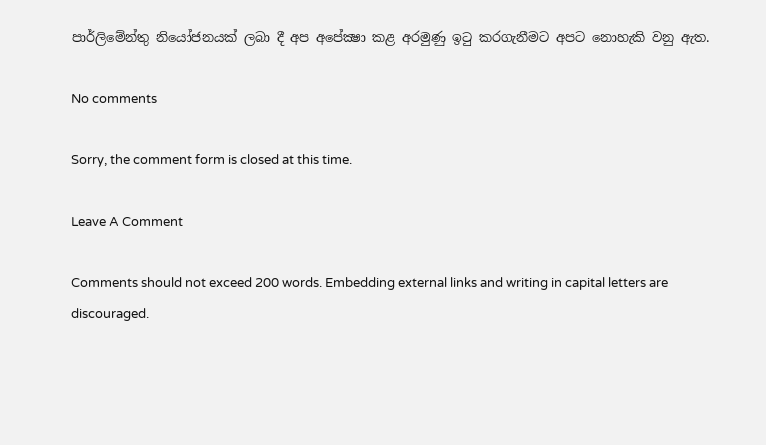පාර්ලිමේන්තු නියෝජනයක් ලබා දී අප අපේක්‍ෂා කළ අරමුණු ඉටු කරගැනීමට අපට නොහැකි වනු ඇත.

No comments

Sorry, the comment form is closed at this time.

Leave A Comment

Comments should not exceed 200 words. Embedding external links and writing in capital letters are discouraged.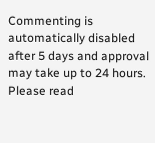Commenting is automatically disabled after 5 days and approval may take up to 24 hours. Please read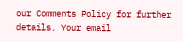our Comments Policy for further details. Your email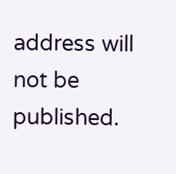address will not be published.